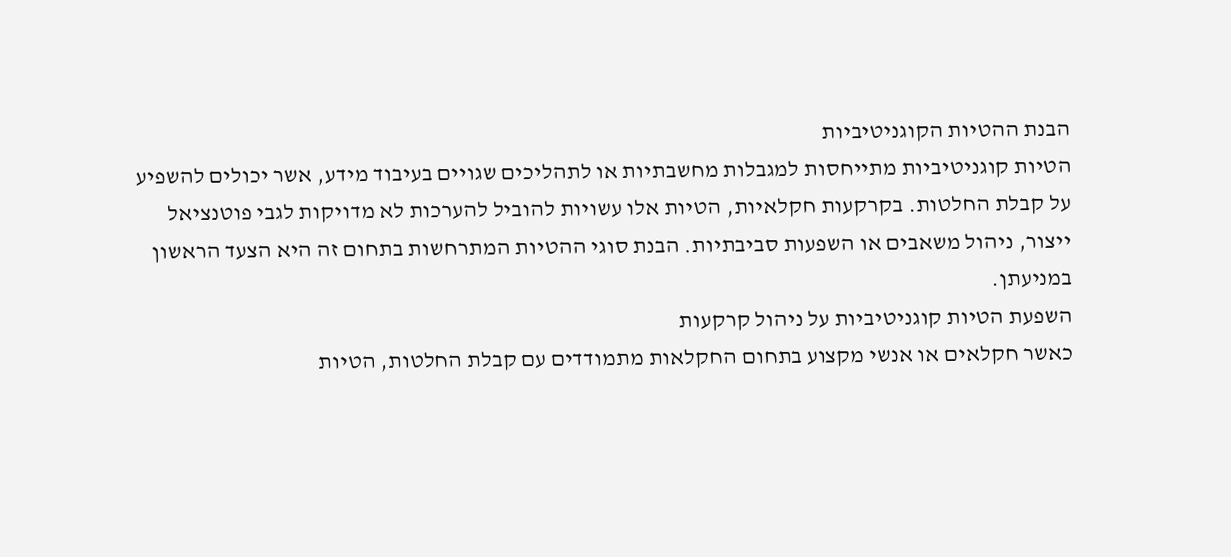הבנת ההטיות הקוגניטיביות
הטיות קוגניטיביות מתייחסות למגבלות מחשבתיות או לתהליכים שגויים בעיבוד מידע, אשר יכולים להשפיע על קבלת החלטות. בקרקעות חקלאיות, הטיות אלו עשויות להוביל להערכות לא מדויקות לגבי פוטנציאל ייצור, ניהול משאבים או השפעות סביבתיות. הבנת סוגי ההטיות המתרחשות בתחום זה היא הצעד הראשון במניעתן.
השפעת הטיות קוגניטיביות על ניהול קרקעות
כאשר חקלאים או אנשי מקצוע בתחום החקלאות מתמודדים עם קבלת החלטות, הטיות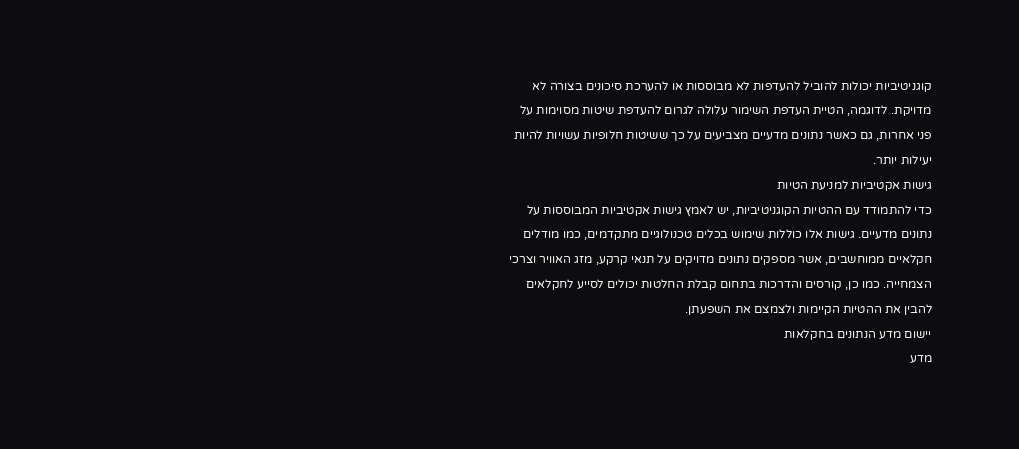קוגניטיביות יכולות להוביל להעדפות לא מבוססות או להערכת סיכונים בצורה לא מדויקת. לדוגמה, הטיית העדפת השימור עלולה לגרום להעדפת שיטות מסוימות על פני אחרות, גם כאשר נתונים מדעיים מצביעים על כך ששיטות חלופיות עשויות להיות יעילות יותר.
גישות אקטיביות למניעת הטיות
כדי להתמודד עם ההטיות הקוגניטיביות, יש לאמץ גישות אקטיביות המבוססות על נתונים מדעיים. גישות אלו כוללות שימוש בכלים טכנולוגיים מתקדמים, כמו מודלים חקלאיים ממוחשבים, אשר מספקים נתונים מדויקים על תנאי קרקע, מזג האוויר וצרכי הצמחייה. כמו כן, קורסים והדרכות בתחום קבלת החלטות יכולים לסייע לחקלאים להבין את ההטיות הקיימות ולצמצם את השפעתן.
יישום מדע הנתונים בחקלאות
מדע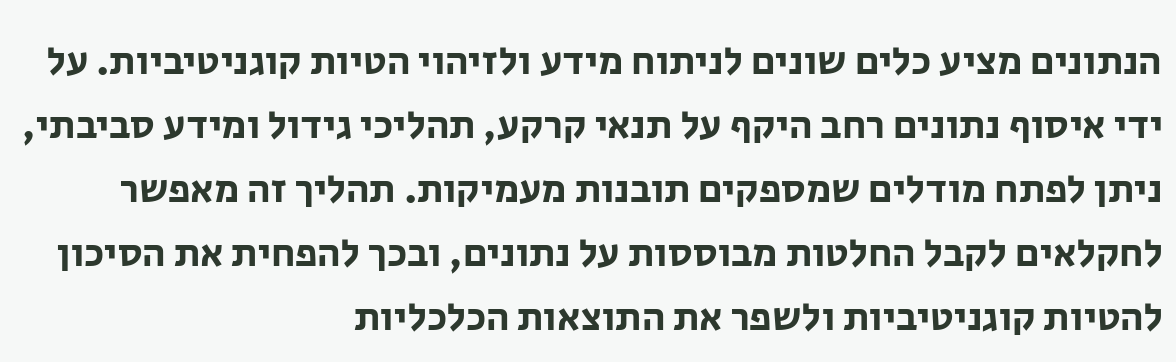הנתונים מציע כלים שונים לניתוח מידע ולזיהוי הטיות קוגניטיביות. על ידי איסוף נתונים רחב היקף על תנאי קרקע, תהליכי גידול ומידע סביבתי, ניתן לפתח מודלים שמספקים תובנות מעמיקות. תהליך זה מאפשר לחקלאים לקבל החלטות מבוססות על נתונים, ובכך להפחית את הסיכון להטיות קוגניטיביות ולשפר את התוצאות הכלכליות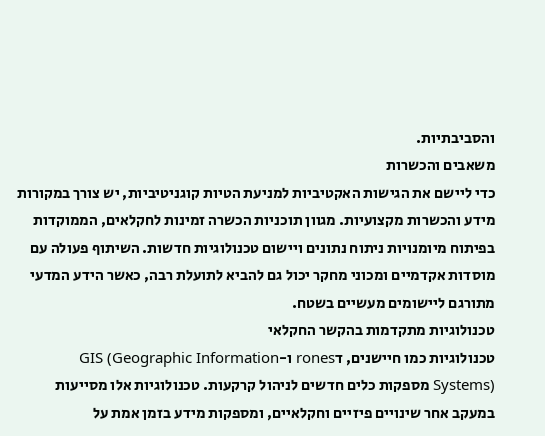והסביבתיות.
משאבים והכשרות
כדי ליישם את הגישות האקטיביות למניעת הטיות קוגניטיביות, יש צורך במקורות מידע והכשרות מקצועיות. מגוון תוכניות הכשרה זמינות לחקלאים, הממוקדות בפיתוח מיומנויות ניתוח נתונים ויישום טכנולוגיות חדשות. השיתוף פעולה עם מוסדות אקדמיים ומכוני מחקר יכול גם להביא לתועלת רבה, כאשר הידע המדעי מתורגם ליישומים מעשיים בשטח.
טכנולוגיות מתקדמות בהקשר החקלאי
טכנולוגיות כמו חיישנים, דrones ו-GIS (Geographic Information Systems) מספקות כלים חדשים לניהול קרקעות. טכנולוגיות אלו מסייעות במעקב אחר שינויים פיזיים וחקלאיים, ומספקות מידע בזמן אמת על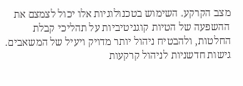מצב הקרקע. השימוש בטכנולוגיות אלו יכול לצמצם את ההשפעה של הטיות קוגניטיביות על תהליכי קבלת החלטות, ולהבטיח ניהול יותר מדויק ויעיל של המשאבים.
גישות חדשניות לניהול קרקעות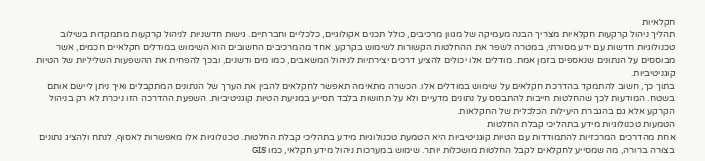חקלאיות
תהליך ניהול קרקעות חקלאיות מצריך הבנה מעמיקה של מגוון מרכיבים, כולל תכנים אקולוגיים, כלכליים וחברתיים. גישות חדשניות לניהול קרקעות מתמקדות בשילוב טכנולוגיות חדשות עם ידע מסורתי, במטרה לשפר את ההחלטות הקשורות לשימוש בקרקע. אחד מהמרכיבים החשובים הוא השימוש במודלים חקלאיים חכמים, אשר מבוססים על הנתונים שנאספים בזמן אמת. מודלים אלו יכולים להציע דרכים יצירתיות לניהול המשאבים, כמו מים ודשנים, ובכך להפחית את ההשפעות השליליות של הטיות קוגניטיביות.
בתוך כך, חשוב להתמקד בהדרכת חקלאים על שימוש במודלים אלו. הכשרה מתאימה תאפשר לחקלאים להבין את הערך של הנתונים המתקבלים ואיך ניתן ליישם אותם בשטח. המודעות לכך שהחלטות חייבות להתבסס על נתונים מדעיים ולא על תחושות בלבד תסייע במניעת הטיות קוגניטיביות. השפעת ההדרכה הזו ניכרת לא רק בניהול הקרקע אלא גם בהגברת היעילות הכלכלית של החקלאות.
הטמעות טכנולוגיות מידע בתהליכי קבלת החלטות
אחת מהדרכים המרכזיות להתמודדות עם הטיות קוגניטיביות היא הטמעת טכנולוגיות מידע בתהליכי קבלת החלטות. טכנולוגיות אלו מאפשרות לאסוף, לנתח ולהציג נתונים בצורה ברורה, מה שמסייע לחקלאים לקבל החלטות מושכלות יותר. שימוש במערכות ניהול מידע חקלאי, כמו GIS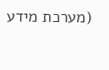(מערכת מידע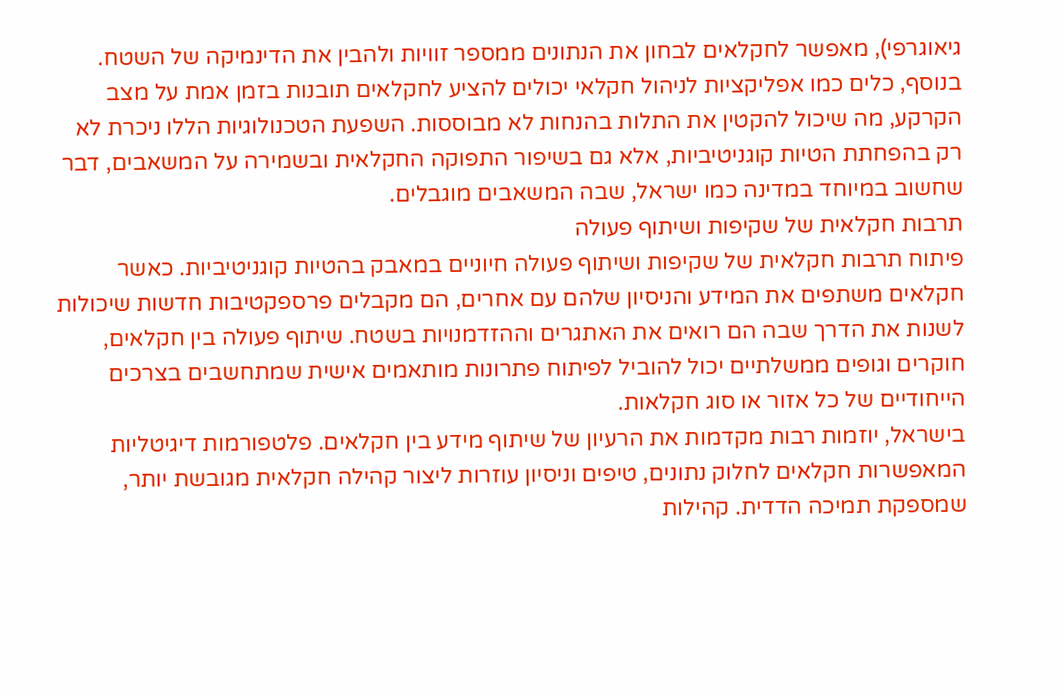גיאוגרפי), מאפשר לחקלאים לבחון את הנתונים ממספר זוויות ולהבין את הדינמיקה של השטח.
בנוסף, כלים כמו אפליקציות לניהול חקלאי יכולים להציע לחקלאים תובנות בזמן אמת על מצב הקרקע, מה שיכול להקטין את התלות בהנחות לא מבוססות. השפעת הטכנולוגיות הללו ניכרת לא רק בהפחתת הטיות קוגניטיביות, אלא גם בשיפור התפוקה החקלאית ובשמירה על המשאבים, דבר שחשוב במיוחד במדינה כמו ישראל, שבה המשאבים מוגבלים.
תרבות חקלאית של שקיפות ושיתוף פעולה
פיתוח תרבות חקלאית של שקיפות ושיתוף פעולה חיוניים במאבק בהטיות קוגניטיביות. כאשר חקלאים משתפים את המידע והניסיון שלהם עם אחרים, הם מקבלים פרספקטיבות חדשות שיכולות לשנות את הדרך שבה הם רואים את האתגרים וההזדמנויות בשטח. שיתוף פעולה בין חקלאים, חוקרים וגופים ממשלתיים יכול להוביל לפיתוח פתרונות מותאמים אישית שמתחשבים בצרכים הייחודיים של כל אזור או סוג חקלאות.
בישראל, יוזמות רבות מקדמות את הרעיון של שיתוף מידע בין חקלאים. פלטפורמות דיגיטליות המאפשרות חקלאים לחלוק נתונים, טיפים וניסיון עוזרות ליצור קהילה חקלאית מגובשת יותר, שמספקת תמיכה הדדית. קהילות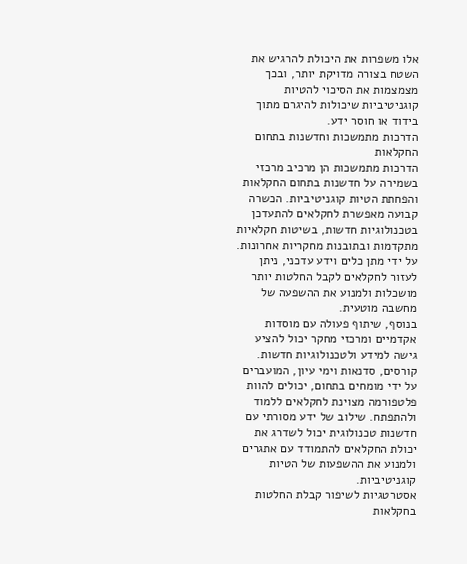אלו משפרות את היכולת להרגיש את השטח בצורה מדויקת יותר, ובכך מצמצמות את הסיכוי להטיות קוגניטיביות שיכולות להיגרם מתוך בידוד או חוסר ידע.
הדרכות מתמשכות וחדשנות בתחום החקלאות
הדרכות מתמשכות הן מרכיב מרכזי בשמירה על חדשנות בתחום החקלאות והפחתת הטיות קוגניטיביות. הכשרה קבועה מאפשרת לחקלאים להתעדכן בטכנולוגיות חדשות, בשיטות חקלאיות מתקדמות ובתובנות מחקריות אחרונות. על ידי מתן כלים וידע עדכני, ניתן לעזור לחקלאים לקבל החלטות יותר מושכלות ולמנוע את ההשפעה של מחשבה מוטעית.
בנוסף, שיתוף פעולה עם מוסדות אקדמיים ומרכזי מחקר יכול להציע גישה למידע ולטכנולוגיות חדשות. קורסים, סדנאות וימי עיון, המועברים על ידי מומחים בתחום, יכולים להוות פלטפורמה מצוינת לחקלאים ללמוד ולהתפתח. שילוב של ידע מסורתי עם חדשנות טכנולוגית יכול לשדרג את יכולת החקלאים להתמודד עם אתגרים ולמנוע את ההשפעות של הטיות קוגניטיביות.
אסטרטגיות לשיפור קבלת החלטות בחקלאות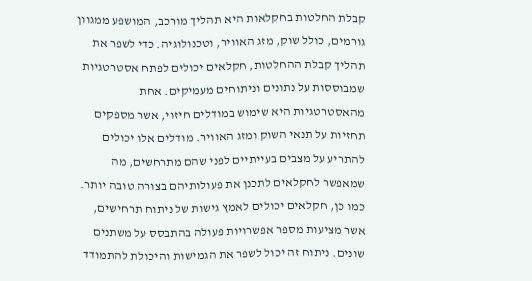קבלת החלטות בחקלאות היא תהליך מורכב, המושפע ממגוון גורמים, כולל שוק, מזג האוויר, וטכנולוגיה. כדי לשפר את תהליך קבלת ההחלטות, חקלאים יכולים לפתח אסטרטגיות שמבוססות על נתונים וניתוחים מעמיקים. אחת מהאסטרטגיות היא שימוש במודלים חיזוי, אשר מספקים תחזיות על תנאי השוק ומזג האוויר. מודלים אלו יכולים להתריע על מצבים בעייתיים לפני שהם מתרחשים, מה שמאפשר לחקלאים לתכנן את פעולותיהם בצורה טובה יותר.
כמו כן, חקלאים יכולים לאמץ גישות של ניתוח תרחישים, אשר מציעות מספר אפשרויות פעולה בהתבסס על משתנים שונים. ניתוח זה יכול לשפר את הגמישות והיכולת להתמודד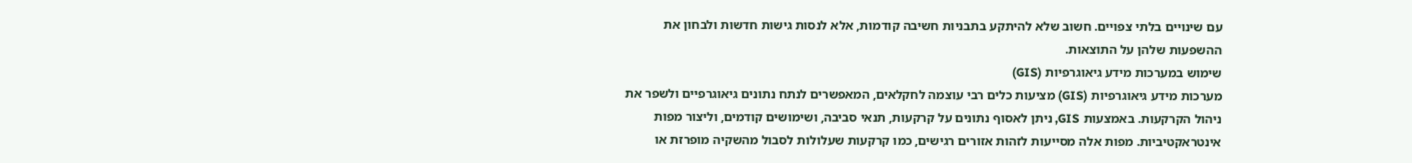עם שינויים בלתי צפויים. חשוב שלא להיתקע בתבניות חשיבה קודמות, אלא לנסות גישות חדשות ולבחון את ההשפעות שלהן על התוצאות.
שימוש במערכות מידע גיאוגרפיות (GIS)
מערכות מידע גיאוגרפיות (GIS) מציעות כלים רבי עוצמה לחקלאים, המאפשרים לנתח נתונים גיאוגרפיים ולשפר את ניהול הקרקעות. באמצעות GIS, ניתן לאסוף נתונים על קרקעות, תנאי סביבה, ושימושים קודמים, וליצור מפות אינטראקטיביות. מפות אלה מסייעות לזהות אזורים רגישים, כמו קרקעות שעלולות לסבול מהשקיה מופרזת או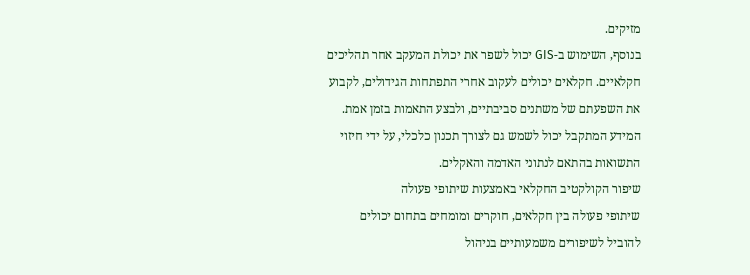מזיקים.
בנוסף, השימוש ב-GIS יכול לשפר את יכולת המעקב אחר תהליכים חקלאיים. חקלאים יכולים לעקוב אחרי התפתחות הגידולים, לקבוע את השפעתם של משתנים סביבתיים, ולבצע התאמות בזמן אמת. המידע המתקבל יכול לשמש גם לצורך תכנון כלכלי, על ידי חיזוי התשואות בהתאם לנתוני האדמה והאקלים.
שיפור הקולקטיב החקלאי באמצעות שיתופי פעולה
שיתופי פעולה בין חקלאים, חוקרים ומומחים בתחום יכולים להוביל לשיפורים משמעותיים בניהול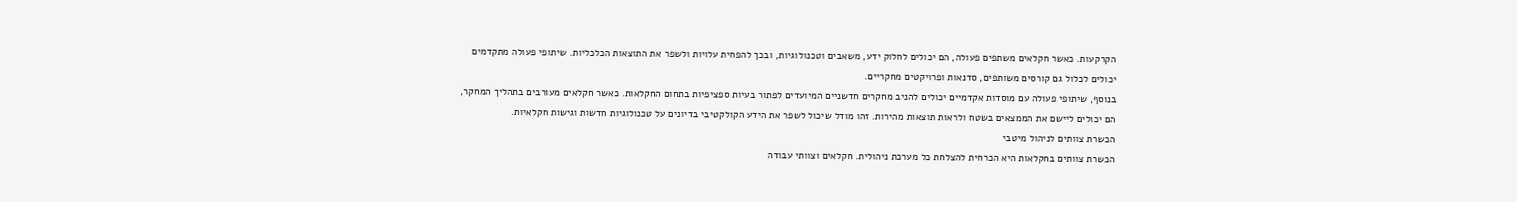הקרקעות. כאשר חקלאים משתפים פעולה, הם יכולים לחלוק ידע, משאבים וטכנולוגיות, ובכך להפחית עלויות ולשפר את התוצאות הכלכליות. שיתופי פעולה מתקדמים יכולים לכלול גם קורסים משותפים, סדנאות ופרויקטים מחקריים.
בנוסף, שיתופי פעולה עם מוסדות אקדמיים יכולים להניב מחקרים חדשניים המיועדים לפתור בעיות ספציפיות בתחום החקלאות. כאשר חקלאים מעורבים בתהליך המחקר, הם יכולים ליישם את הממצאים בשטח ולראות תוצאות מהירות. זהו מודל שיכול לשפר את הידע הקולקטיבי בדיונים על טכנולוגיות חדשות וגישות חקלאיות.
הכשרת צוותים לניהול מיטבי
הכשרת צוותים בחקלאות היא הכרחית להצלחת כל מערכת ניהולית. חקלאים וצוותי עבודה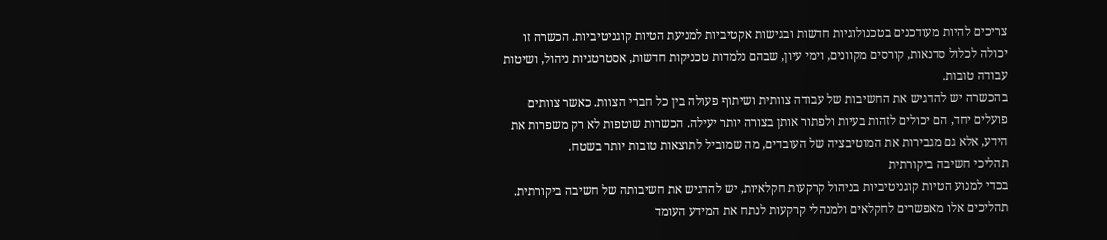צריכים להיות מעודכנים בטכנולוגיות חדשות ובגישות אקטיביות למניעת הטיות קוגניטיביות. הכשרה זו יכולה לכלול סדנאות, קורסים מקוונים, וימי עיון, שבהם נלמדות טכניקות חדשות, אסטרטגיות ניהול, ושיטות עבודה טובות.
בהכשרה יש להדגיש את החשיבות של עבודה צוותית ושיתוף פעולה בין כל חברי הצוות. כאשר צוותים פועלים יחד, הם יכולים לזהות בעיות ולפתור אותן בצורה יותר יעילה. הכשרות שוטפות לא רק משפרות את הידע, אלא גם מגבירות את המוטיבציה של העובדים, מה שמוביל לתוצאות טובות יותר בשטח.
תהליכי חשיבה ביקורתית
בכדי למנוע הטיות קוגניטיביות בניהול קרקעות חקלאיות, יש להדגיש את חשיבותה של חשיבה ביקורתית. תהליכים אלו מאפשרים לחקלאים ולמנהלי קרקעות לנתח את המידע העומד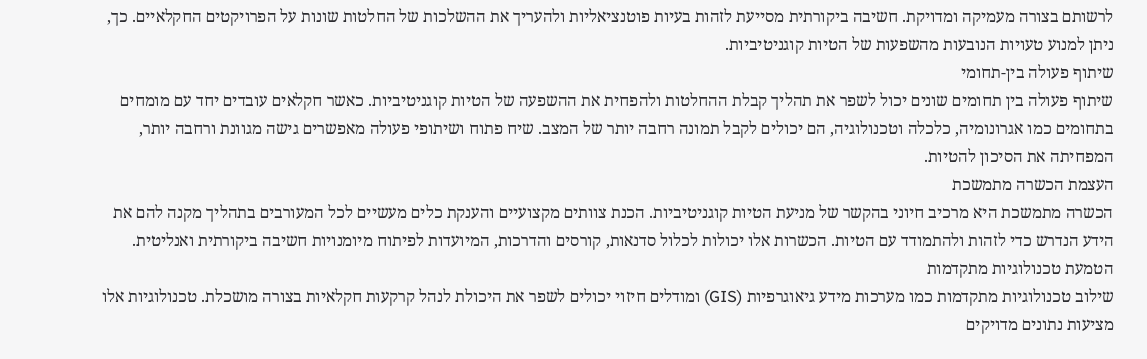לרשותם בצורה מעמיקה ומדויקת. חשיבה ביקורתית מסייעת לזהות בעיות פוטנציאליות ולהעריך את ההשלכות של החלטות שונות על הפרויקטים החקלאיים. כך, ניתן למנוע טעויות הנובעות מהשפעות של הטיות קוגניטיביות.
שיתוף פעולה בין-תחומי
שיתוף פעולה בין תחומים שונים יכול לשפר את תהליך קבלת ההחלטות ולהפחית את ההשפעה של הטיות קוגניטיביות. כאשר חקלאים עובדים יחד עם מומחים בתחומים כמו אגרונומיה, כלכלה וטכנולוגיה, הם יכולים לקבל תמונה רחבה יותר של המצב. שיח פתוח ושיתופי פעולה מאפשרים גישה מגוונת ורחבה יותר, המפחיתה את הסיכון להטיות.
העצמת הכשרה מתמשכת
הכשרה מתמשכת היא מרכיב חיוני בהקשר של מניעת הטיות קוגניטיביות. הכנת צוותים מקצועיים והענקת כלים מעשיים לכל המעורבים בתהליך מקנה להם את הידע הנדרש כדי לזהות ולהתמודד עם הטיות. הכשרות אלו יכולות לכלול סדנאות, קורסים והדרכות, המיועדות לפיתוח מיומנויות חשיבה ביקורתית ואנליטית.
הטמעת טכנולוגיות מתקדמות
שילוב טכנולוגיות מתקדמות כמו מערכות מידע גיאוגרפיות (GIS) ומודלים חיזוי יכולים לשפר את היכולת לנהל קרקעות חקלאיות בצורה מושכלת. טכנולוגיות אלו מציעות נתונים מדויקים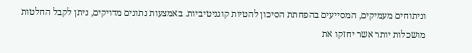וניתוחים מעמיקים, המסייעים בהפחתת הסיכון להטיות קוגניטיביות. באמצעות נתונים מדויקים, ניתן לקבל החלטות מושכלות יותר אשר יחזקו את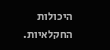היכולות החקלאיות.